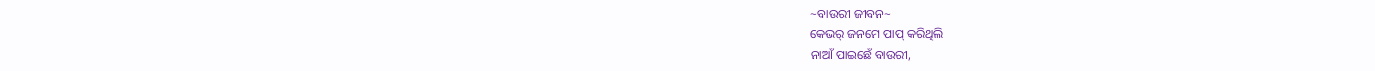~ବାଉରୀ ଜୀବନ~
କେଭର୍ ଜନମେ ପାପ୍ କରିଥିଲି
ନାଆଁ ପାଇଛେଁ ବାଉରୀ,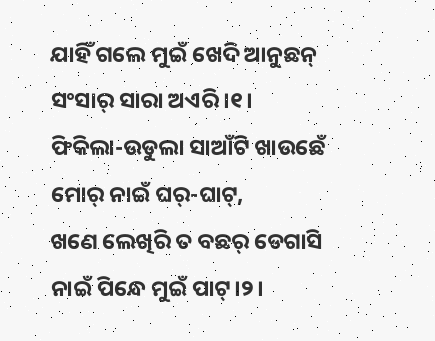ଯାହିଁ ଗଲେ ମୁଇଁ ଖେଦି ଆନୁଛନ୍
ସଂସାର୍ ସାରା ଅଏରି।୧।
ଫିକିଲା-ଉଡୁଲା ସାଆଁଟି ଖାଉଛେଁ
ମୋର୍ ନାଇଁ ଘର୍-ଘାଟ୍,
ଖଣେ ଲେଖିରି ତ ବଛର୍ ଡେଗାସି
ନାଇଁ ପିନ୍ଧେ ମୁଇଁ ପାଟ୍।୨।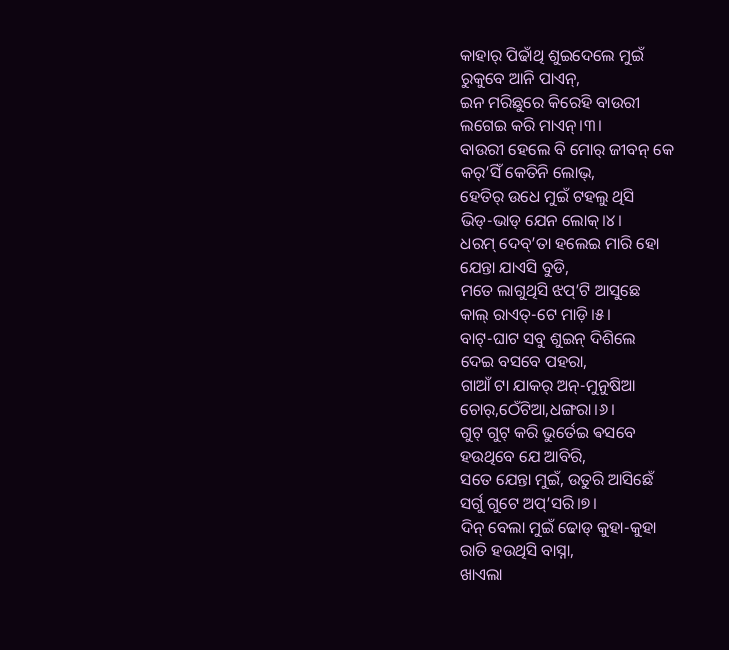କାହାର୍ ପିଢାଁଥି ଶୁଇଦେଲେ ମୁଇଁ
ରୁକୁବେ ଆନି ପାଏନ୍,
ଇନ ମରିଛୁରେ କିରେହି ବାଉରୀ
ଲଗେଇ କରି ମାଏନ୍।୩।
ବାଉରୀ ହେଲେ ବି ମୋର୍ ଜୀବନ୍ କେ
କର୍’ସିଁ କେତିନି ଲୋଭ୍,
ହେତିର୍ ଉଧେ ମୁଇଁ ଟହଲୁ ଥିସି
ଭିଡ୍-ଭାଡ୍ ଯେନ ଲୋକ୍।୪।
ଧରମ୍ ଦେବ୍’ତା ହଲେଇ ମାରି ହୋ
ଯେନ୍ତା ଯାଏସି ବୁଡି,
ମତେ ଲାଗୁଥିସି ଝପ୍’ଟି ଆସୁଛେ
କାଲ୍ ରାଏତ୍-ଟେ ମାଡ଼ି।୫।
ବାଟ୍-ଘାଟ ସବୁ ଶୁଇନ୍ ଦିଶିଲେ
ଦେଇ ବସବେ ପହରା,
ଗାଆଁ ଟା ଯାକର୍ ଅନ୍-ମୁନୁଷିଆ
ଚୋର୍,ଠେଁଟିଆ,ଧଙ୍ଗରା।୬।
ଗୁଟ୍ ଗୁଟ୍ କରି ଭୁର୍ତେଇ ଵସବେ
ହଉଥିବେ ଯେ ଆବିରି,
ସତେ ଯେନ୍ତା ମୁଇଁ, ଉତୁରି ଆସିଛେଁ
ସର୍ଗୁ ଗୁଟେ ଅପ୍’ସରି।୭।
ଦିନ୍ ବେଲା ମୁଇଁ ଢୋଡ୍ କୁହା-କୁହା
ରାତି ହଉଥିସି ବାସ୍ନା,
ଖାଏଲା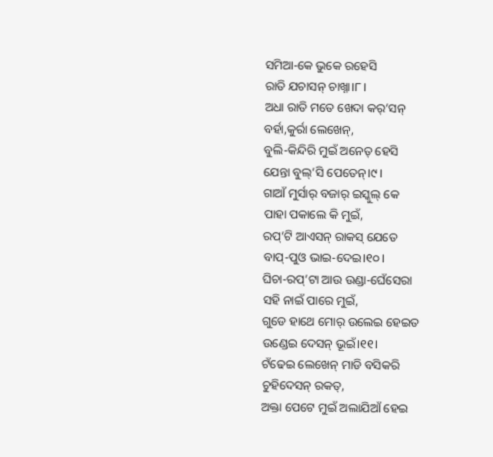ସମିଆ-କେ ଭୁକେ ରହେସି
ରାତି ଯଚାସନ୍ ଚାଖ୍ନା।୮।
ଅଧା ରାତି ମତେ ଖେଦା କର୍’ସନ୍
ବର୍ହା,କୁର୍ରା ଲେଖେନ୍,
ବୁଲି-କିନ୍ଦିରି ମୁଇଁ ଅନେତ୍ ହେସି
ଯେନ୍ତା ବୁଲ୍’ସି ପେତେନ୍।୯।
ଗାଆଁ ମୁର୍ସାର୍ ବଜାର୍ ଇସ୍କୁଲ୍ କେ
ପାହା ପକାଲେ କି ମୁଇଁ,
ରପ୍’ଟି ଆଏସନ୍ ରାକସ୍ ଯେତେ
ବାପ୍-ପୁଓ ଭାଇ-ଦେଇ।୧୦।
ଘିଚା-ରପ୍’ଟା ଆଉ ଉଣ୍ଡା-ଘେଁସେରା
ସହି ନାଇଁ ପାରେ ମୁଇଁ,
ଗୁଡେ ହାଥେ ମୋର୍ ଉଲେଇ ହେଇତ
ଉଣ୍ଡେଇ ଦେସନ୍ ଭୂଇଁ।୧୧।
ଟଁଢେଇ ଲେଖେନ୍ ମାଡି ବସିକରି
ଚୁହିଦେସନ୍ ରକତ୍,
ଅକ୍ତା ପେଟେ ମୁଇଁ ଅଲାଯିଆଁ ହେଇ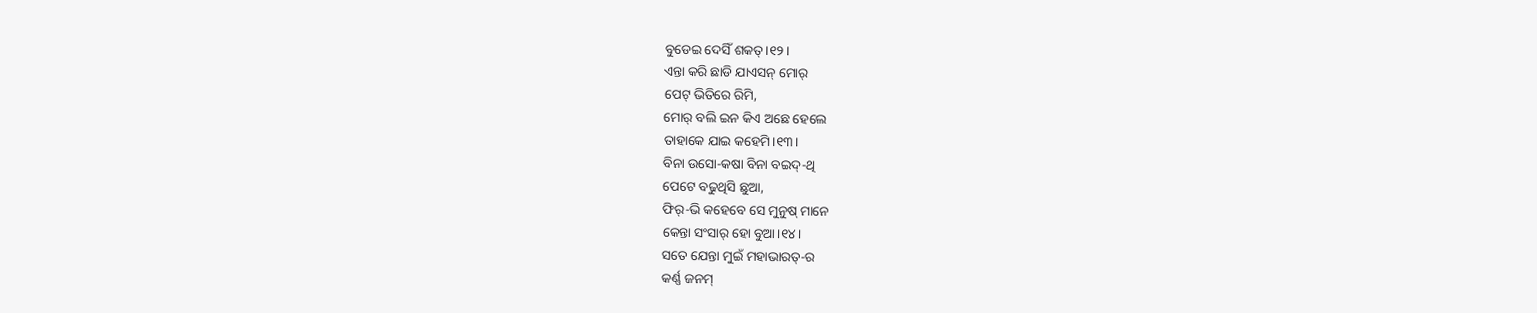ବୁଡେଇ ଦେସିଁ ଶକତ୍।୧୨।
ଏନ୍ତା କରି ଛାଡି ଯାଏସନ୍ ମୋର୍
ପେଟ୍ ଭିତିରେ ରିମି,
ମୋର୍ ବଲି ଇନ କିଏ ଅଛେ ହେଲେ
ତାହାକେ ଯାଇ କହେମି।୧୩।
ବିନା ଉସୋ-କଷା ବିନା ବଇଦ୍-ଥି
ପେଟେ ବଢୁଥିସି ଛୁଆ,
ଫିର୍-ଭି କହେବେ ସେ ମୁନୁଷ୍ ମାନେ
କେନ୍ତା ସଂସାର୍ ହୋ ବୁଆ।୧୪।
ସତେ ଯେନ୍ତା ମୁଇଁ ମହାଭାରତ୍-ର
କର୍ଣ୍ଣ ଜନମ୍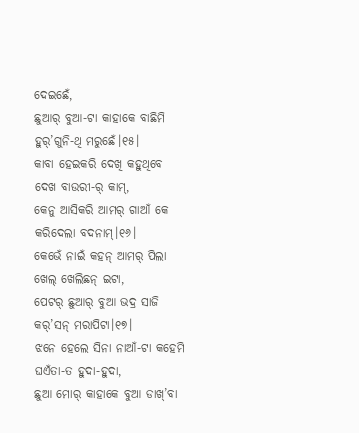ଦେଇଛେଁ,
ଛୁଆର୍ ବୁଆ-ଟା କାହାକେ ବାଛିମି
ହୁର୍’ଗୁନି-ଥି ମରୁଛେଁ।୧୫।
କାବା ହେଇକରି ଦେଖି କହୁଥିବେ
ଦେଖ ବାଉରୀ-ର୍ କାମ୍,
କେନୁ ଆସିକରି ଆମର୍ ଗାଆଁ କେ
କରିଦେଲା ବଦନାମ୍।୧୬।
କେଭେଁ ନାଇଁ କହନ୍ ଆମର୍ ପିଲା
ଖେଲ୍ ଖେଲିଛନ୍ ଇଟା,
ପେଟର୍ ଛୁଆର୍ ବୁଆ ଭଦ୍ର ସାଜି
କର୍’ସନ୍ ମରାପିଟା।୧୭।
ଝନେ ହେଲେ ସିନା ନାଆଁ-ଟା କହେମି
ଘଏଁତା-ତ ହୁଦା-ହୁଦା,
ଛୁଆ ମୋର୍ କାହାକେ ବୁଆ ଡାଖ୍’ବା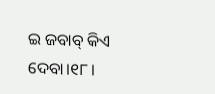ଇ ଜବାବ୍ କିଏ ଦେବା।୧୮।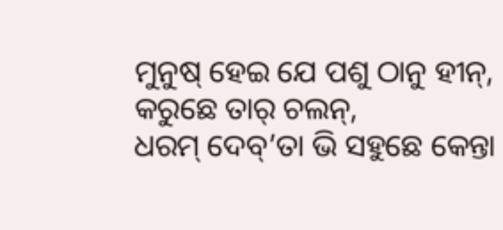ମୁନୁଷ୍ ହେଇ ଯେ ପଶୁ ଠାନୁ ହୀନ୍,
କରୁଛେ ତାର୍ ଚଲନ୍,
ଧରମ୍ ଦେବ୍’ତା ଭି ସହୁଛେ କେନ୍ତା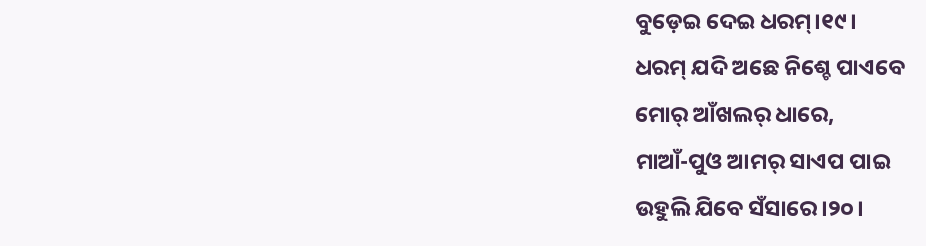ବୁଡ଼େଇ ଦେଇ ଧରମ୍।୧୯।
ଧରମ୍ ଯଦି ଅଛେ ନିଶ୍ଚେ ପାଏବେ
ମୋର୍ ଆଁଖଲର୍ ଧାରେ,
ମାଆଁ-ପୁଓ ଆମର୍ ସାଏପ ପାଇ
ଉହୁଲି ଯିବେ ସଁସାରେ।୨୦।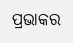ପ୍ରଭାକର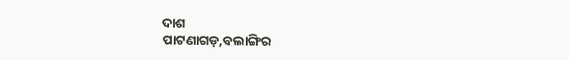ଦାଶ
ପାଟଣାଗଡ଼,ବଲାଙ୍ଗିର